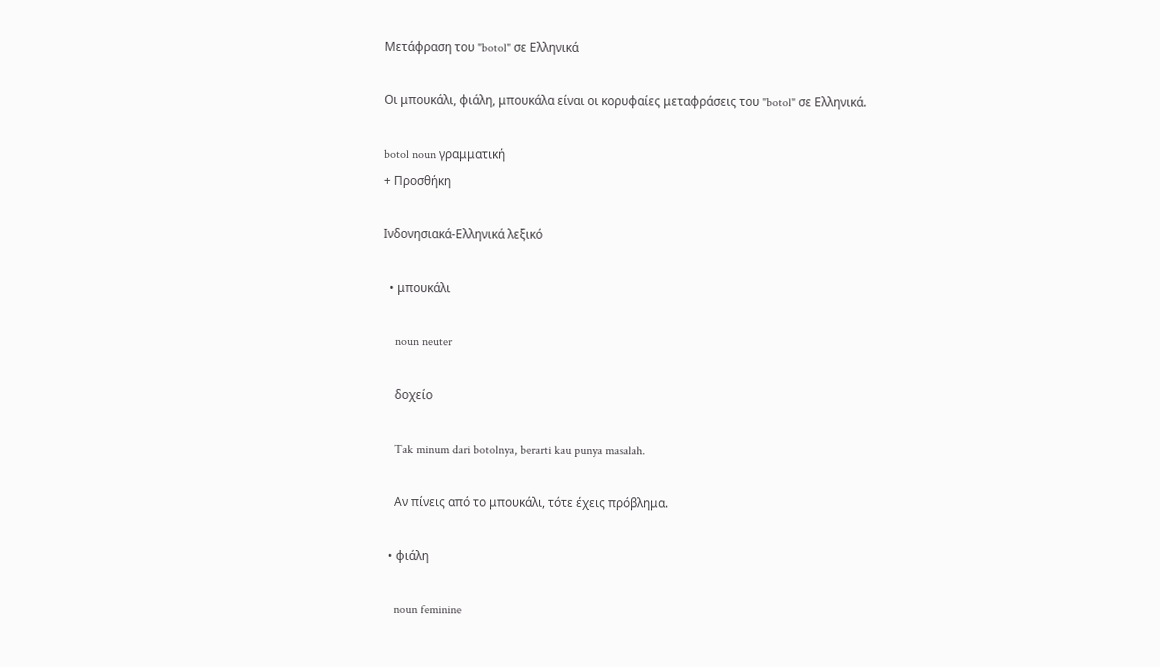Μετάφραση του "botol" σε Ελληνικά

Οι μπουκάλι, φιάλη, μπουκάλα είναι οι κορυφαίες μεταφράσεις του "botol" σε Ελληνικά.

botol noun γραμματική
+ Προσθήκη

Ινδονησιακά-Ελληνικά λεξικό

  • μπουκάλι

    noun neuter

    δοχείο

    Tak minum dari botolnya, berarti kau punya masalah.

    Αν πίνεις από το μπουκάλι, τότε έχεις πρόβλημα.

  • φιάλη

    noun feminine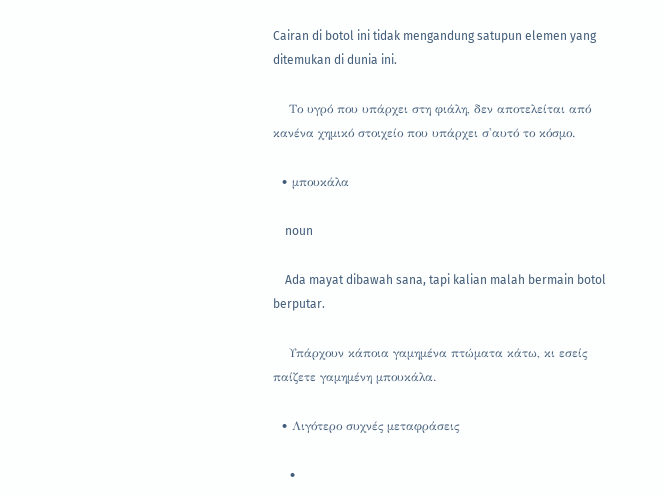Cairan di botol ini tidak mengandung satupun elemen yang ditemukan di dunia ini.

    Το υγρό που υπάρχει στη φιάλη, δεν αποτελείται από κανένα χημικό στοιχείο που υπάρχει σ'αυτό το κόσμο.

  • μπουκάλα

    noun

    Ada mayat dibawah sana, tapi kalian malah bermain botol berputar.

    Υπάρχουν κάποια γαμημένα πτώματα κάτω, κι εσείς παίζετε γαμημένη μπουκάλα.

  • Λιγότερο συχνές μεταφράσεις

    •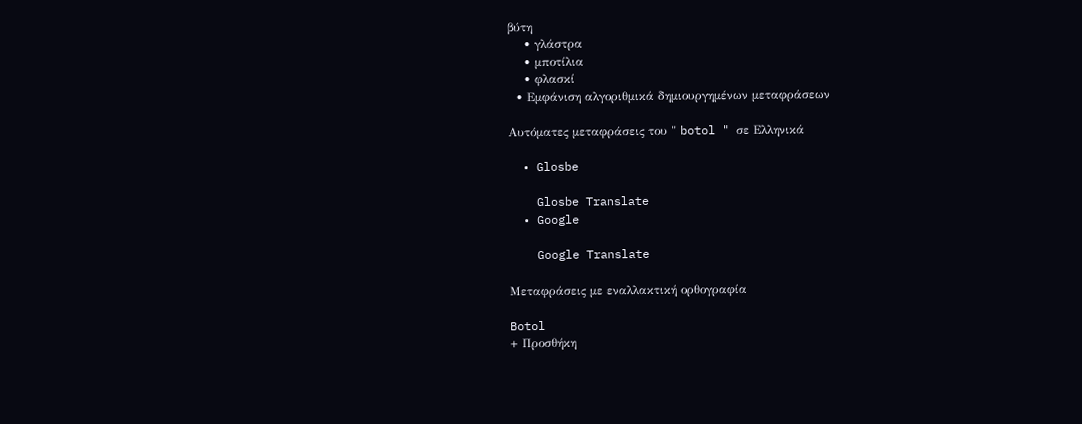βύτη
    • γλάστρα
    • μποτίλια
    • φλασκί
  • Εμφάνιση αλγοριθμικά δημιουργημένων μεταφράσεων

Αυτόματες μεταφράσεις του " botol " σε Ελληνικά

  • Glosbe

    Glosbe Translate
  • Google

    Google Translate

Μεταφράσεις με εναλλακτική ορθογραφία

Botol
+ Προσθήκη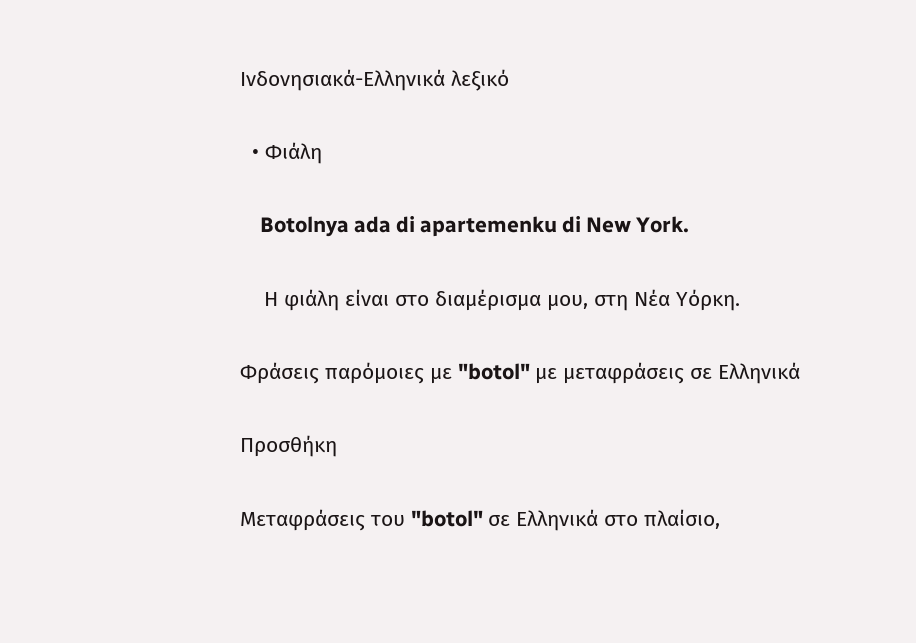Ινδονησιακά-Ελληνικά λεξικό

  • Φιάλη

    Botolnya ada di apartemenku di New York.

    Η φιάλη είναι στο διαμέρισμα μου, στη Νέα Υόρκη.

Φράσεις παρόμοιες με "botol" με μεταφράσεις σε Ελληνικά

Προσθήκη

Μεταφράσεις του "botol" σε Ελληνικά στο πλαίσιο,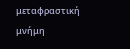μεταφραστική μνήμη